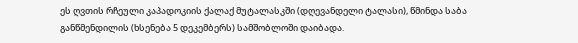ეს ღვთის რჩეული კაპადოკიის ქალაქ მუტალასკში (დღევანდელი ტალასი), წმინდა საბა განწმენდილის (ხსენება 5 დეკემბერს) სამშობლოში დაიბადა.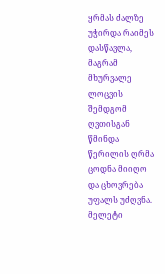ყრმას ძალზე უჭირდა რაიმეს დასწავლა, მაგრამ მხურვალე ლოცვის შემდგომ ღვთისგან წმინდა წერილის ღრმა ცოდნა მიიღო და ცხოვრება უფალს უძღვნა.
მელეტი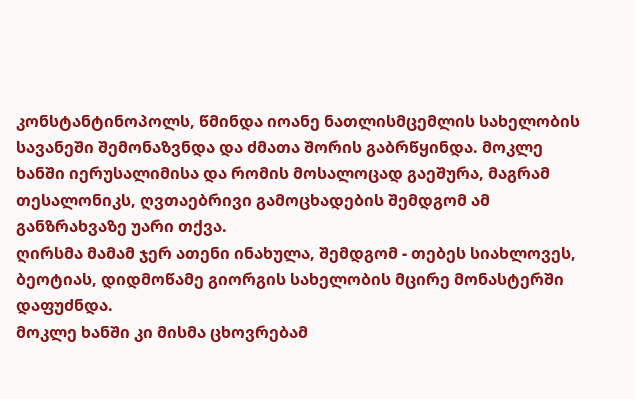კონსტანტინოპოლს, წმინდა იოანე ნათლისმცემლის სახელობის სავანეში შემონაზვნდა და ძმათა შორის გაბრწყინდა. მოკლე ხანში იერუსალიმისა და რომის მოსალოცად გაეშურა, მაგრამ თესალონიკს, ღვთაებრივი გამოცხადების შემდგომ ამ განზრახვაზე უარი თქვა.
ღირსმა მამამ ჯერ ათენი ინახულა, შემდგომ - თებეს სიახლოვეს, ბეოტიას, დიდმოწამე გიორგის სახელობის მცირე მონასტერში დაფუძნდა.
მოკლე ხანში კი მისმა ცხოვრებამ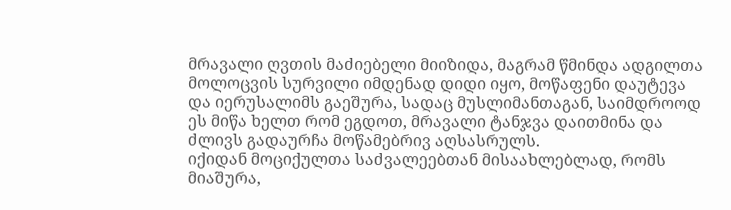მრავალი ღვთის მაძიებელი მიიზიდა, მაგრამ წმინდა ადგილთა მოლოცვის სურვილი იმდენად დიდი იყო, მოწაფენი დაუტევა და იერუსალიმს გაეშურა, სადაც მუსლიმანთაგან, საიმდროოდ ეს მიწა ხელთ რომ ეგდოთ, მრავალი ტანჯვა დაითმინა და ძლივს გადაურჩა მოწამებრივ აღსასრულს.
იქიდან მოციქულთა საძვალეებთან მისაახლებლად, რომს მიაშურა,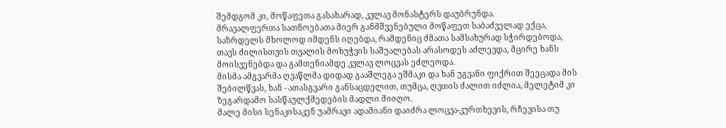შემდგომ კი, მოწაფეთა გასახარად, კვლავ მონასტერს დაუბრუნდა.
მრავალფერთა სათნოებათა მიერ განმშვენებული მოწაფეთ საბაძველად ექცა, საზრდელს მხოლოდ იმდენს იღებდა, რამდენიც ძმათა სამსახურად სჭირდებოდა, თავს ძილისთვის თვალის მოხუჭვის საშუალებას არასოდეს აძლევდა, მცირე ხანს მოისვენებდა და გამთენიამდე კვლავ ლოცვას ეძლეოდა.
მისმა ამგვარმა ღვაწლმა დიდად გააშლეგა ეშმაკი და ხან უგვანი ფიქრით შეეცადა მის შებილწვას, ხან - ათასგვარი განსაცდელით, თუმცა, ღვთის ძალით იძლია, მელეტიმ კი ზეგარდამო სასწაულქმედების მადლი მიიღო.
მალე მისი სენაკისაკენ უამრავი ადამიანი დაიძრა ლოცვა-კურთხევის, რჩევისა თუ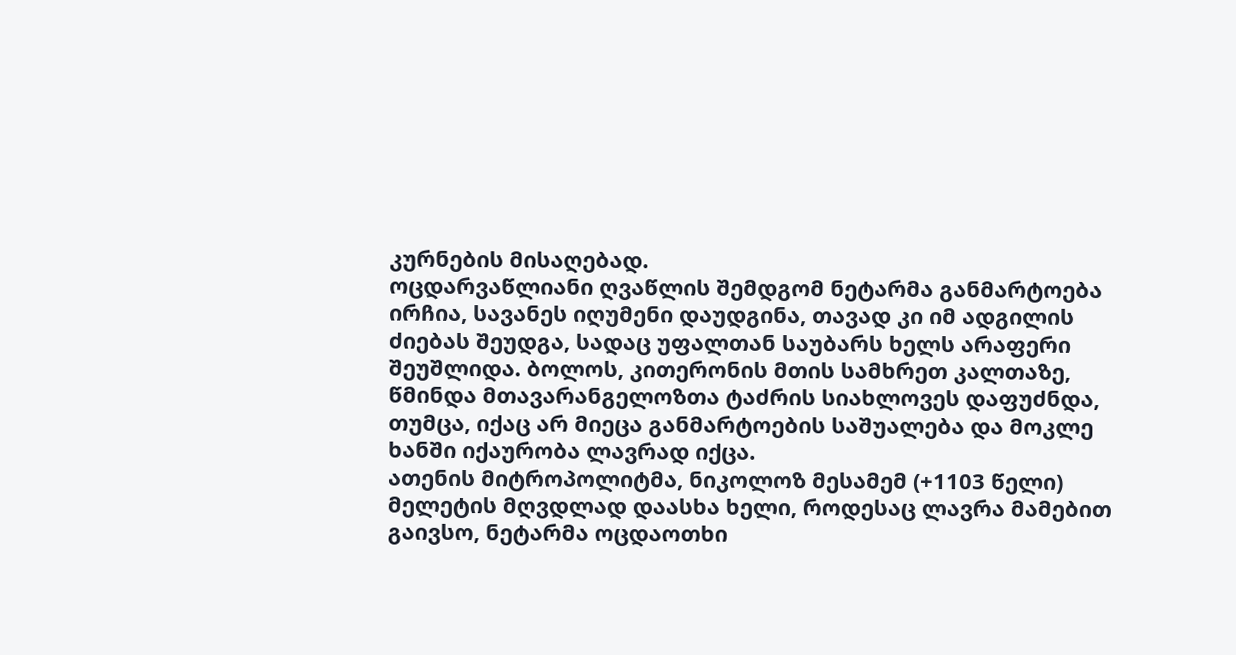კურნების მისაღებად.
ოცდარვაწლიანი ღვაწლის შემდგომ ნეტარმა განმარტოება ირჩია, სავანეს იღუმენი დაუდგინა, თავად კი იმ ადგილის ძიებას შეუდგა, სადაც უფალთან საუბარს ხელს არაფერი შეუშლიდა. ბოლოს, კითერონის მთის სამხრეთ კალთაზე, წმინდა მთავარანგელოზთა ტაძრის სიახლოვეს დაფუძნდა, თუმცა, იქაც არ მიეცა განმარტოების საშუალება და მოკლე ხანში იქაურობა ლავრად იქცა.
ათენის მიტროპოლიტმა, ნიკოლოზ მესამემ (+1103 წელი) მელეტის მღვდლად დაასხა ხელი, როდესაც ლავრა მამებით გაივსო, ნეტარმა ოცდაოთხი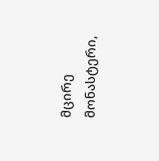მცირე მონასტერი,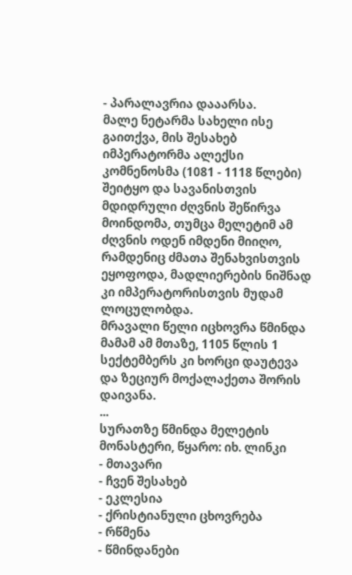- პარალავრია დააარსა.
მალე ნეტარმა სახელი ისე გაითქვა, მის შესახებ იმპერატორმა ალექსი კომნენოსმა (1081 - 1118 წლები) შეიტყო და სავანისთვის მდიდრული ძღვნის შეწირვა მოინდომა, თუმცა მელეტიმ ამ ძღვნის ოდენ იმდენი მიიღო, რამდენიც ძმათა შენახვისთვის ეყოფოდა, მადლიერების ნიშნად კი იმპერატორისთვის მუდამ ლოცულობდა.
მრავალი წელი იცხოვრა წმინდა მამამ ამ მთაზე, 1105 წლის 1 სექტემბერს კი ხორცი დაუტევა და ზეციურ მოქალაქეთა შორის დაივანა.
...
სურათზე წმინდა მელეტის მონასტერი, წყარო: იხ. ლინკი
- მთავარი
- ჩვენ შესახებ
- ეკლესია
- ქრისტიანული ცხოვრება
- რწმენა
- წმინდანები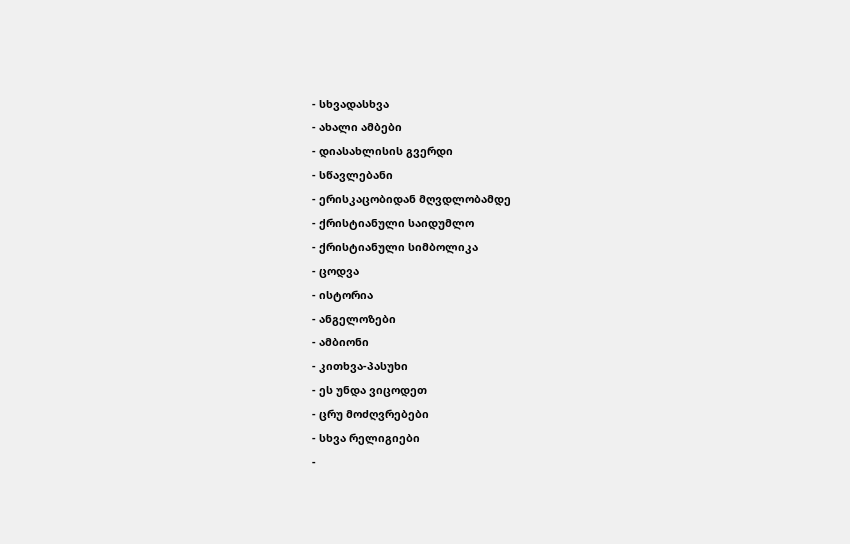- სხვადასხვა
- ახალი ამბები
- დიასახლისის გვერდი
- სწავლებანი
- ერისკაცობიდან მღვდლობამდე
- ქრისტიანული საიდუმლო
- ქრისტიანული სიმბოლიკა
- ცოდვა
- ისტორია
- ანგელოზები
- ამბიონი
- კითხვა-პასუხი
- ეს უნდა ვიცოდეთ
- ცრუ მოძღვრებები
- სხვა რელიგიები
-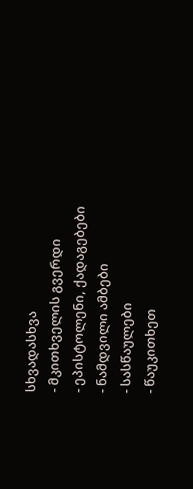სხვადასხვა
- მკითხველის გვერდი
- ეპისტოლენი, ქადაგებები
- ნამდვილი ამბები
- სასწაულები
- წაუკითხეთ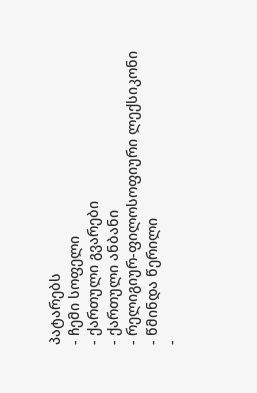პატარებს
- ჩემი სოფელი
- ქართული გვარები
- ქართული ანბანი
- რელიგიურ-ფილოსოფიური ლექსიკონი
- წმინდა წერილი
-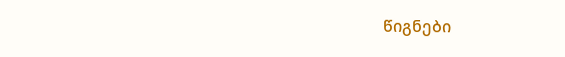წიგნები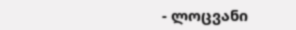- ლოცვანი